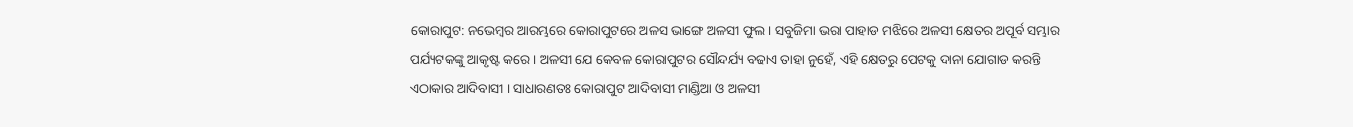କୋରାପୁଟ: ନଭେମ୍ବର ଆରମ୍ଭରେ କୋରାପୁଟରେ ଅଳସ ଭାଙ୍ଗେ ଅଳସୀ ଫୁଲ । ସବୁଜିମା ଭରା ପାହାଡ ମଝିରେ ଅଳସୀ କ୍ଷେତର ଅପୂର୍ବ ସମ୍ଭାର ପର୍ଯ୍ୟଟକଙ୍କୁ ଆକୃଷ୍ଟ କରେ । ଅଳସୀ ଯେ କେବଳ କୋରାପୁଟର ସୌନ୍ଦର୍ଯ୍ୟ ବଢାଏ ତାହା ନୁହେଁ, ଏହି କ୍ଷେତରୁ ପେଟକୁ ଦାନା ଯୋଗାଡ କରନ୍ତି ଏଠାକାର ଆଦିବାସୀ । ସାଧାରଣତଃ କୋରାପୁଟ ଆଦିବାସୀ ମାଣ୍ଡିଆ ଓ ଅଳସୀ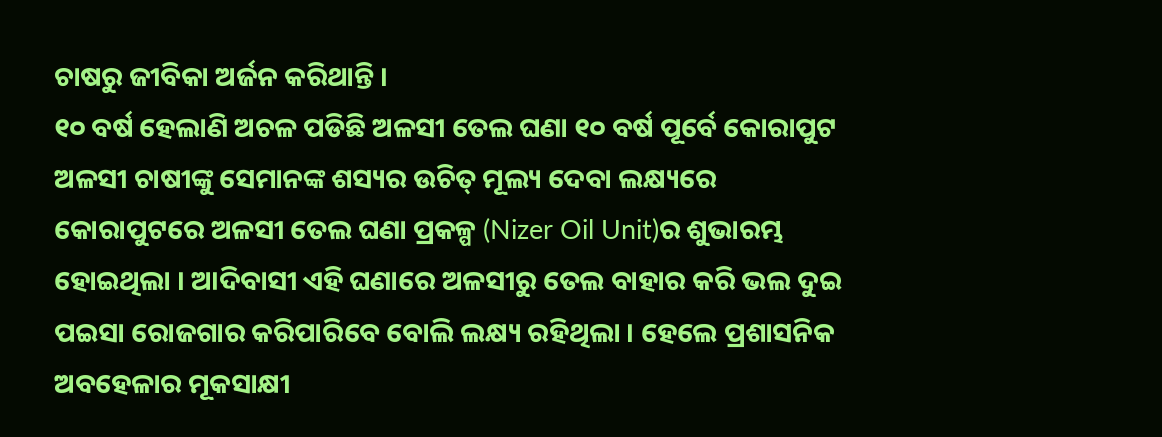ଚାଷରୁ ଜୀବିକା ଅର୍ଜନ କରିଥାନ୍ତି ।
୧୦ ବର୍ଷ ହେଲାଣି ଅଚଳ ପଡିଛି ଅଳସୀ ତେଲ ଘଣା ୧୦ ବର୍ଷ ପୂର୍ବେ କୋରାପୁଟ ଅଳସୀ ଚାଷୀଙ୍କୁ ସେମାନଙ୍କ ଶସ୍ୟର ଉଚିତ୍ ମୂଲ୍ୟ ଦେବା ଲକ୍ଷ୍ୟରେ କୋରାପୁଟରେ ଅଳସୀ ତେଲ ଘଣା ପ୍ରକଳ୍ପ (Nizer Oil Unit)ର ଶୁଭାରମ୍ଭ ହୋଇଥିଲା । ଆଦିବାସୀ ଏହି ଘଣାରେ ଅଳସୀରୁ ତେଲ ବାହାର କରି ଭଲ ଦୁଇ ପଇସା ରୋଜଗାର କରିପାରିବେ ବୋଲି ଲକ୍ଷ୍ୟ ରହିଥିଲା । ହେଲେ ପ୍ରଶାସନିକ ଅବହେଳାର ମୂକସାକ୍ଷୀ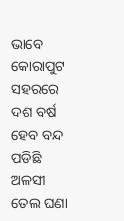ଭାବେ କୋରାପୁଟ ସହରରେ ଦଶ ବର୍ଷ ହେବ ବନ୍ଦ ପଡିଛି ଅଳସୀ ତେଲ ଘଣା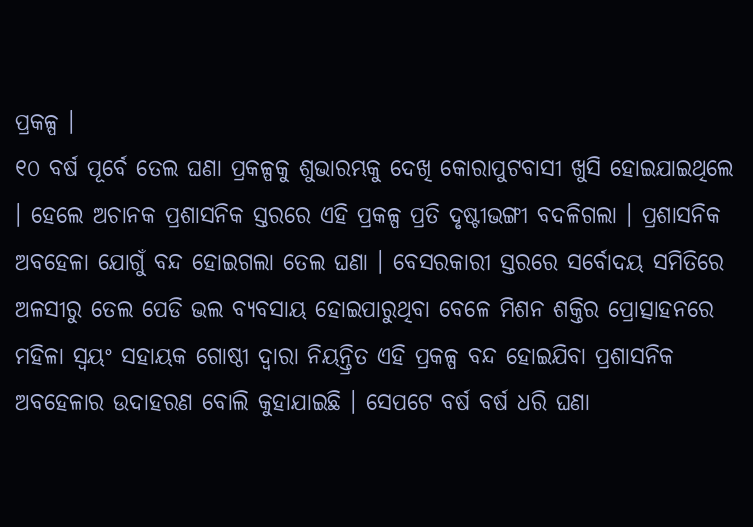ପ୍ରକଳ୍ପ ।
୧୦ ବର୍ଷ ପୂର୍ବେ ତେଲ ଘଣା ପ୍ରକଳ୍ପକୁ ଶୁଭାରମ୍ଭକୁ ଦେଖି କୋରାପୁଟବାସୀ ଖୁସି ହୋଇଯାଇଥିଲେ । ହେଲେ ଅଚାନକ ପ୍ରଶାସନିକ ସ୍ତରରେ ଏହି ପ୍ରକଳ୍ପ ପ୍ରତି ଦୃଷ୍ଟୀଭଙ୍ଗୀ ବଦଳିଗଲା । ପ୍ରଶାସନିକ ଅବହେଳା ଯୋଗୁଁ ବନ୍ଦ ହୋଇଗଲା ତେଲ ଘଣା । ବେସରକାରୀ ସ୍ତରରେ ସର୍ବୋଦୟ ସମିତିରେ ଅଳସୀରୁ ତେଲ ପେଡି ଭଲ ବ୍ୟବସାୟ ହୋଇପାରୁଥିବା ବେଳେ ମିଶନ ଶକ୍ତିର ପ୍ରୋତ୍ସାହନରେ ମହିଳା ସ୍ୱୟଂ ସହାୟକ ଗୋଷ୍ଠୀ ଦ୍ୱାରା ନିୟନ୍ତ୍ରିତ ଏହି ପ୍ରକଳ୍ପ ବନ୍ଦ ହୋଇଯିବା ପ୍ରଶାସନିକ ଅବହେଳାର ଉଦାହରଣ ବୋଲି କୁହାଯାଇଛି । ସେପଟେ ବର୍ଷ ବର୍ଷ ଧରି ଘଣା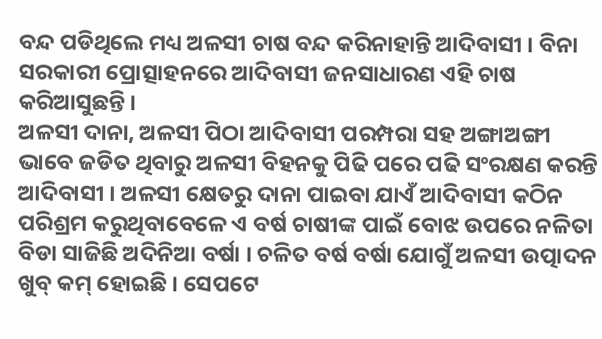ବନ୍ଦ ପଡିଥିଲେ ମଧ୍ୟ ଅଳସୀ ଚାଷ ବନ୍ଦ କରିନାହାନ୍ତି ଆଦିବାସୀ । ବିନା ସରକାରୀ ପ୍ରୋତ୍ସାହନରେ ଆଦିବାସୀ ଜନସାଧାରଣ ଏହି ଚାଷ କରିଆସୁଛନ୍ତି ।
ଅଳସୀ ଦାନା, ଅଳସୀ ପିଠା ଆଦିବାସୀ ପରମ୍ପରା ସହ ଅଙ୍ଗାଅଙ୍ଗୀ ଭାବେ ଜଡିତ ଥିବାରୁ ଅଳସୀ ବିହନକୁ ପିଢି ପରେ ପଢି ସଂରକ୍ଷଣ କରନ୍ତି ଆଦିବାସୀ । ଅଳସୀ କ୍ଷେତରୁ ଦାନା ପାଇବା ଯାଏଁ ଆଦିବାସୀ କଠିନ ପରିଶ୍ରମ କରୁଥିବାବେଳେ ଏ ବର୍ଷ ଚାଷୀଙ୍କ ପାଇଁ ବୋଝ ଉପରେ ନଳିତା ବିଡା ସାଜିଛି ଅଦିନିଆ ବର୍ଷା । ଚଳିତ ବର୍ଷ ବର୍ଷା ଯୋଗୁଁ ଅଳସୀ ଉତ୍ପାଦନ ଖୁବ୍ କମ୍ ହୋଇଛି । ସେପଟେ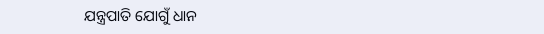ଯନ୍ତ୍ରପାତି ଯୋଗୁଁ ଧାନ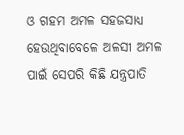ଓ ଗହମ ଅମଳ ସହଜସାଧ୍ୟ ହେଉଥିବାବେଳେ ଅଳସୀ ଅମଳ ପାଇଁ ସେପରି କିଛି ଯନ୍ତ୍ରପାତି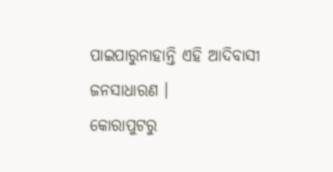ପାଇପାରୁନାହାନ୍ତି ଏହି ଆଦିବାସୀ ଜନସାଧାରଣ ।
କୋରାପୁଟରୁ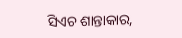ସିଏଚ ଶାନ୍ତାକାର,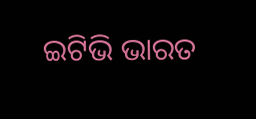ଇଟିଭି ଭାରତ